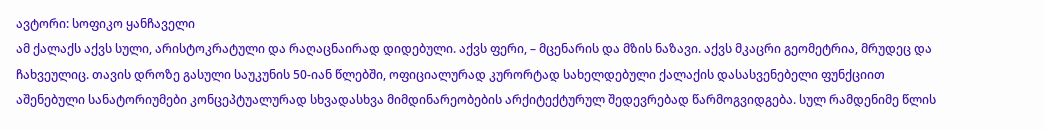ავტორი: სოფიკო ყანჩაველი
ამ ქალაქს აქვს სული, არისტოკრატული და რაღაცნაირად დიდებული. აქვს ფერი, – მცენარის და მზის ნაზავი. აქვს მკაცრი გეომეტრია, მრუდეც და ჩახვეულიც. თავის დროზე გასული საუკუნის 50-იან წლებში, ოფიციალურად კურორტად სახელდებული ქალაქის დასასვენებელი ფუნქციით აშენებული სანატორიუმები კონცეპტუალურად სხვადასხვა მიმდინარეობების არქიტექტურულ შედევრებად წარმოგვიდგება. სულ რამდენიმე წლის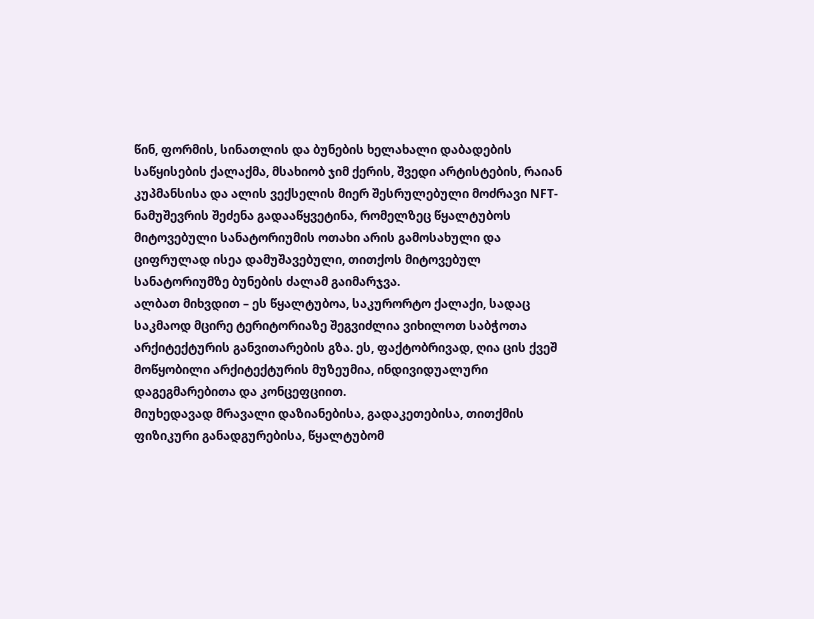წინ, ფორმის, სინათლის და ბუნების ხელახალი დაბადების საწყისების ქალაქმა, მსახიობ ჯიმ ქერის, შვედი არტისტების, რაიან კუპმანსისა და ალის ვექსელის მიერ შესრულებული მოძრავი NFT-ნამუშევრის შეძენა გადააწყვეტინა, რომელზეც წყალტუბოს მიტოვებული სანატორიუმის ოთახი არის გამოსახული და ციფრულად ისეა დამუშავებული, თითქოს მიტოვებულ სანატორიუმზე ბუნების ძალამ გაიმარჯვა.
ალბათ მიხვდით – ეს წყალტუბოა, საკურორტო ქალაქი, სადაც საკმაოდ მცირე ტერიტორიაზე შეგვიძლია ვიხილოთ საბჭოთა არქიტექტურის განვითარების გზა. ეს, ფაქტობრივად, ღია ცის ქვეშ მოწყობილი არქიტექტურის მუზეუმია, ინდივიდუალური დაგეგმარებითა და კონცეფციით.
მიუხედავად მრავალი დაზიანებისა, გადაკეთებისა, თითქმის ფიზიკური განადგურებისა, წყალტუბომ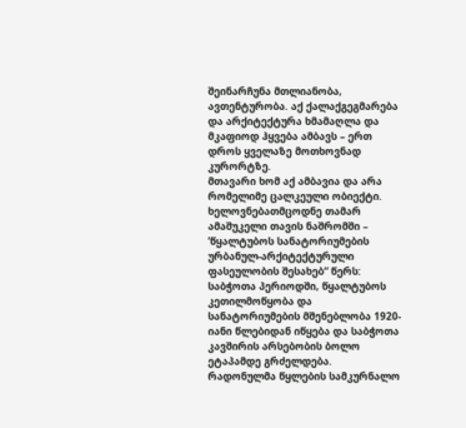შეინარჩუნა მთლიანობა, ავთენტურობა. აქ ქალაქგეგმარება და არქიტექტურა ხმამაღლა და მკაფიოდ ჰყვება ამბავს – ერთ დროს ყველაზე მოთხოვნად კურორტზე.
მთავარი ხომ აქ ამბავია და არა რომელიმე ცალკეული ობიექტი.
ხელოვნებათმცოდნე თამარ ამაშუკელი თავის ნაშრომში – ’წყალტუბოს სანატორიუმების ურბანულ-არქიტექტურული ფასეულობის შესახებ“ წერს: საბჭოთა პერიოდში, წყალტუბოს კეთილმოწყობა და სანატორიუმების მშენებლობა 1920-იანი წლებიდან იწყება და საბჭოთა კავშირის არსებობის ბოლო ეტაპამდე გრძელდება.
რადონულმა წყლების სამკურნალო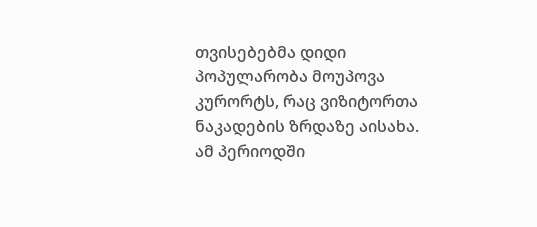თვისებებმა დიდი პოპულარობა მოუპოვა კურორტს, რაც ვიზიტორთა ნაკადების ზრდაზე აისახა.
ამ პერიოდში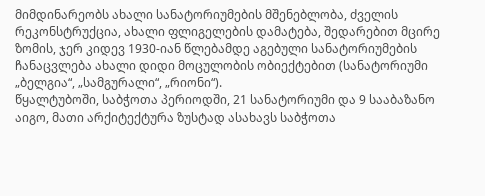მიმდინარეობს ახალი სანატორიუმების მშენებლობა, ძველის რეკონსტრუქცია, ახალი ფლიგელების დამატება, შედარებით მცირე ზომის, ჯერ კიდევ 1930-იან წლებამდე აგებული სანატორიუმების ჩანაცვლება ახალი დიდი მოცულობის ობიექტებით (სანატორიუმი „ბელგია“, „სამგურალი“, „რიონი“).
წყალტუბოში, საბჭოთა პერიოდში, 21 სანატორიუმი და 9 სააბაზანო აიგო, მათი არქიტექტურა ზუსტად ასახავს საბჭოთა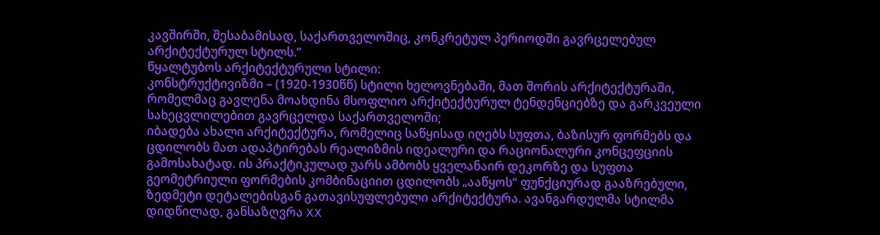კავშირში, შესაბამისად, საქართველოშიც, კონკრეტულ პერიოდში გავრცელებულ არქიტექტურულ სტილს.”
წყალტუბოს არქიტექტურული სტილი:
კონსტრუქტივიზმი – (1920-1930წწ) სტილი ხელოვნებაში, მათ შორის არქიტექტურაში, რომელმაც გავლენა მოახდინა მსოფლიო არქიტექტურულ ტენდენციებზე და გარკვეული სახეცვლილებით გავრცელდა საქართველოში;
იბადება ახალი არქიტექტურა, რომელიც საწყისად იღებს სუფთა, ბაზისურ ფორმებს და ცდილობს მათ ადაპტირებას რეალიზმის იდეალური და რაციონალური კონცეფციის გამოსახატად. ის პრაქტიკულად უარს ამბობს ყველანაირ დეკორზე და სუფთა გეომეტრიული ფორმების კომბინაციით ცდილობს „ააწყოს“ ფუნქციურად გააზრებული, ზედმეტი დეტალებისგან გათავისუფლებული არქიტექტურა. ავანგარდულმა სტილმა დიდწილად, განსაზღვრა XX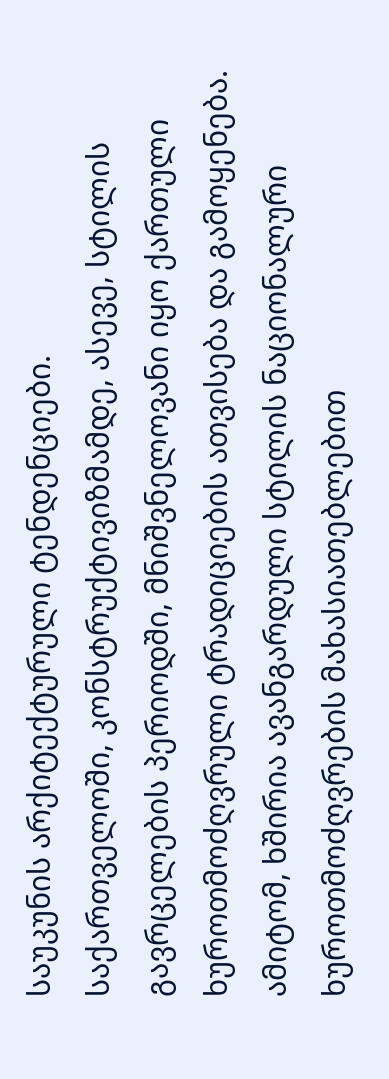საუკუნის არქიტექტურული ტენდენციები.
საქართველოში, კონსტრუქტივიზმამდე, ასევე, სტილის გავრცელების პერიოდში, მნიშვნელოვანი იყო ქართული ხუროთმოძღვრული ტრადიციების ათვისება და გამოყენება. ამიტომ, ხშირია ავანგარდული სტილის ნაციონალური ხუროთმოძღვრების მახასიათებლებით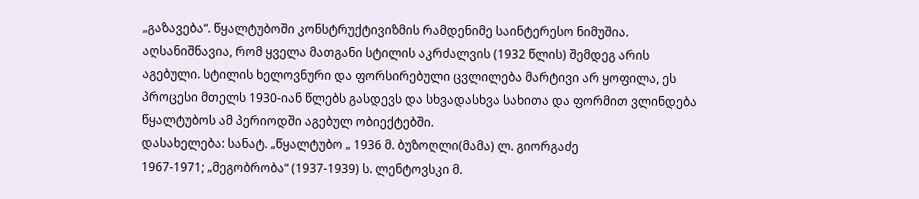„გაზავება“. წყალტუბოში კონსტრუქტივიზმის რამდენიმე საინტერესო ნიმუშია. აღსანიშნავია, რომ ყველა მათგანი სტილის აკრძალვის (1932 წლის) შემდეგ არის აგებული. სტილის ხელოვნური და ფორსირებული ცვლილება მარტივი არ ყოფილა, ეს პროცესი მთელს 1930-იან წლებს გასდევს და სხვადასხვა სახითა და ფორმით ვლინდება წყალტუბოს ამ პერიოდში აგებულ ობიექტებში.
დასახელება: სანატ. „წყალტუბო „ 1936 მ. ბუზოღლი(მამა) ლ. გიორგაძე
1967-1971; „მეგობრობა“ (1937-1939) ს. ლენტოვსკი მ.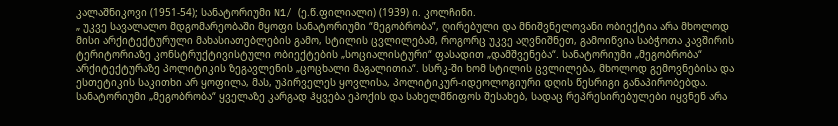კალაშნიკოვი (1951-54); სანატორიუმი N1/ (ე.წ.ფილიალი) (1939) ი. კოლჩინი.
„ უკვე სავალალო მდგომარეობაში მყოფი სანატორიუმი “მეგობრობა”, ღირებული და მნიშვნელოვანი ობიექტია არა მხოლოდ მისი არქიტექტურული მახასიათებლების გამო, სტილის ცვლილებამ, როგორც უკვე აღვნიშნეთ, გამოიწვია საბჭოთა კავშირის ტერიტორიაზე კონსტრუქტივისტული ობიექტების „სოციალისტური“ ფასადით „დამშვენება“. სანატორიუმი „მეგობრობა“ არქიტექტურაზე პოლიტიკის ზეგავლენის „ცოცხალი მაგალითია“. სსრკ-ში ხომ სტილის ცვლილება, მხოლოდ გემოვნებისა და ესთეტიკის საკითხი არ ყოფილა, მას, უპირველეს ყოვლისა, პოლიტიკურ-იდეოლოგიური დღის წესრიგი განაპირობებდა. სანატორიუმი „მეგობრობა“ ყველაზე კარგად ჰყვება ეპოქის და სახელმწიფოს შესახებ, სადაც რეპრესირებულები იყვნენ არა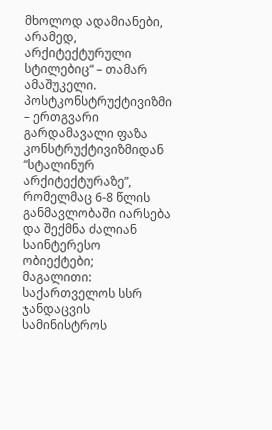მხოლოდ ადამიანები, არამედ, არქიტექტურული სტილებიც“ – თამარ ამაშუკელი.
პოსტკონსტრუქტივიზმი – ერთგვარი გარდამავალი ფაზა კონსტრუქტივიზმიდან “სტალინურ არქიტექტურაზე”, რომელმაც 6-8 წლის განმავლობაში იარსება და შექმნა ძალიან საინტერესო ობიექტები;
მაგალითი: საქართველოს სსრ ჯანდაცვის სამინისტროს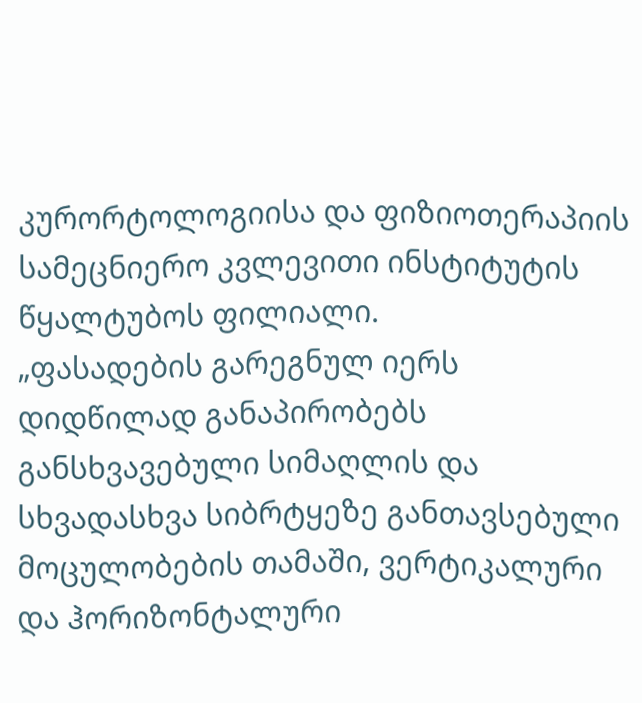კურორტოლოგიისა და ფიზიოთერაპიის სამეცნიერო კვლევითი ინსტიტუტის წყალტუბოს ფილიალი.
„ფასადების გარეგნულ იერს დიდწილად განაპირობებს განსხვავებული სიმაღლის და სხვადასხვა სიბრტყეზე განთავსებული მოცულობების თამაში, ვერტიკალური და ჰორიზონტალური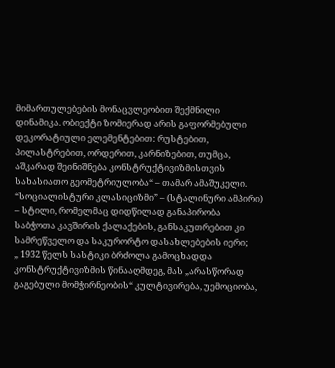მიმართულებების მონაცვლეობით შექმნილი დინამიკა. ობიექტი ზომიერად არის გაფორმებული დეკორატიული ელემენტებით: რუსტებით, პილასტრებით, ორდერით, კარნიზებით, თუმცა, აშკარად შეინიშნება კონსტრუქტივიზმისთვის სახასიათო გეომეტრიულობა“ – თამარ ამაშუკელი.
“სოციალისტური კლასიციზმი” – (სტალინური ამპირი) – სტილი, რომელმაც დიდწილად განაპირობა საბჭოთა კავშირის ქალაქების, განსაკუთრებით კი სამრეწველო და საკურორტო დასახლებების იერი;
„ 1932 წელს სასტიკი ბრძოლა გამოცხადდა კონსტრუქტივიზმის წინააღმდეგ, მას „არასწორად გაგებული მომჭირნეობის“ კულტივირება, უემოციობა,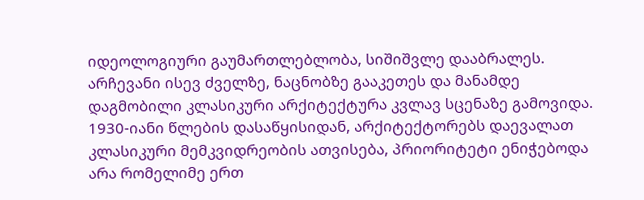იდეოლოგიური გაუმართლებლობა, სიშიშვლე დააბრალეს. არჩევანი ისევ ძველზე, ნაცნობზე გააკეთეს და მანამდე დაგმობილი კლასიკური არქიტექტურა კვლავ სცენაზე გამოვიდა. 1930-იანი წლების დასაწყისიდან, არქიტექტორებს დაევალათ კლასიკური მემკვიდრეობის ათვისება, პრიორიტეტი ენიჭებოდა არა რომელიმე ერთ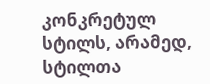კონკრეტულ სტილს, არამედ, სტილთა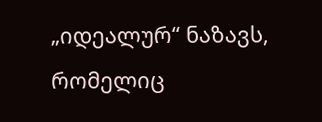„იდეალურ“ ნაზავს, რომელიც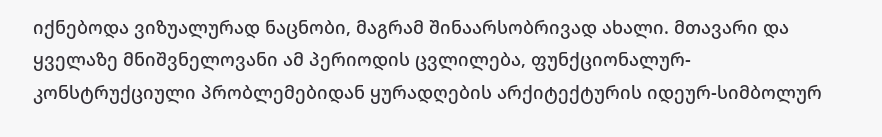იქნებოდა ვიზუალურად ნაცნობი, მაგრამ შინაარსობრივად ახალი. მთავარი და ყველაზე მნიშვნელოვანი ამ პერიოდის ცვლილება, ფუნქციონალურ-კონსტრუქციული პრობლემებიდან ყურადღების არქიტექტურის იდეურ-სიმბოლურ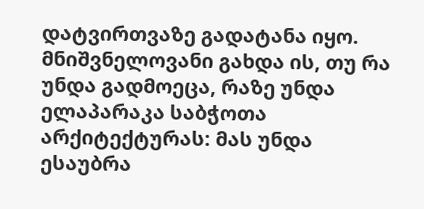დატვირთვაზე გადატანა იყო. მნიშვნელოვანი გახდა ის, თუ რა უნდა გადმოეცა, რაზე უნდა ელაპარაკა საბჭოთა არქიტექტურას: მას უნდა ესაუბრა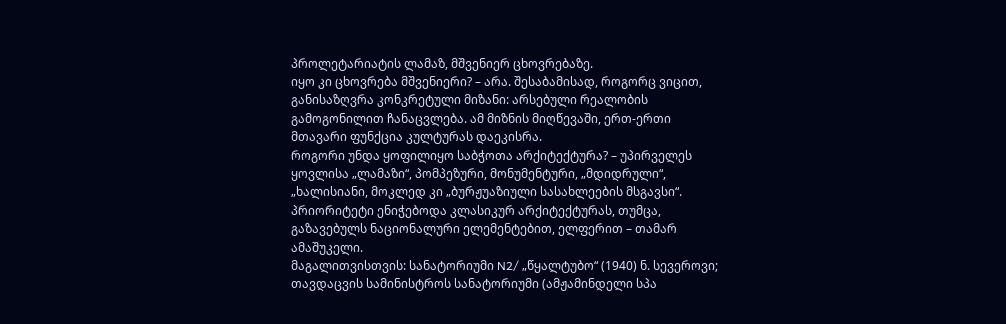პროლეტარიატის ლამაზ, მშვენიერ ცხოვრებაზე.
იყო კი ცხოვრება მშვენიერი? – არა. შესაბამისად, როგორც ვიცით, განისაზღვრა კონკრეტული მიზანი: არსებული რეალობის გამოგონილით ჩანაცვლება. ამ მიზნის მიღწევაში, ერთ-ერთი მთავარი ფუნქცია კულტურას დაეკისრა.
როგორი უნდა ყოფილიყო საბჭოთა არქიტექტურა? – უპირველეს ყოვლისა „ლამაზი“, პომპეზური, მონუმენტური, „მდიდრული“, „ხალისიანი, მოკლედ კი „ბურჟუაზიული სასახლეების მსგავსი“. პრიორიტეტი ენიჭებოდა კლასიკურ არქიტექტურას, თუმცა, გაზავებულს ნაციონალური ელემენტებით, ელფერით – თამარ ამაშუკელი.
მაგალითვისთვის: სანატორიუმი N2/ „წყალტუბო“ (1940) ნ. სევეროვი; თავდაცვის სამინისტროს სანატორიუმი (ამჟამინდელი სპა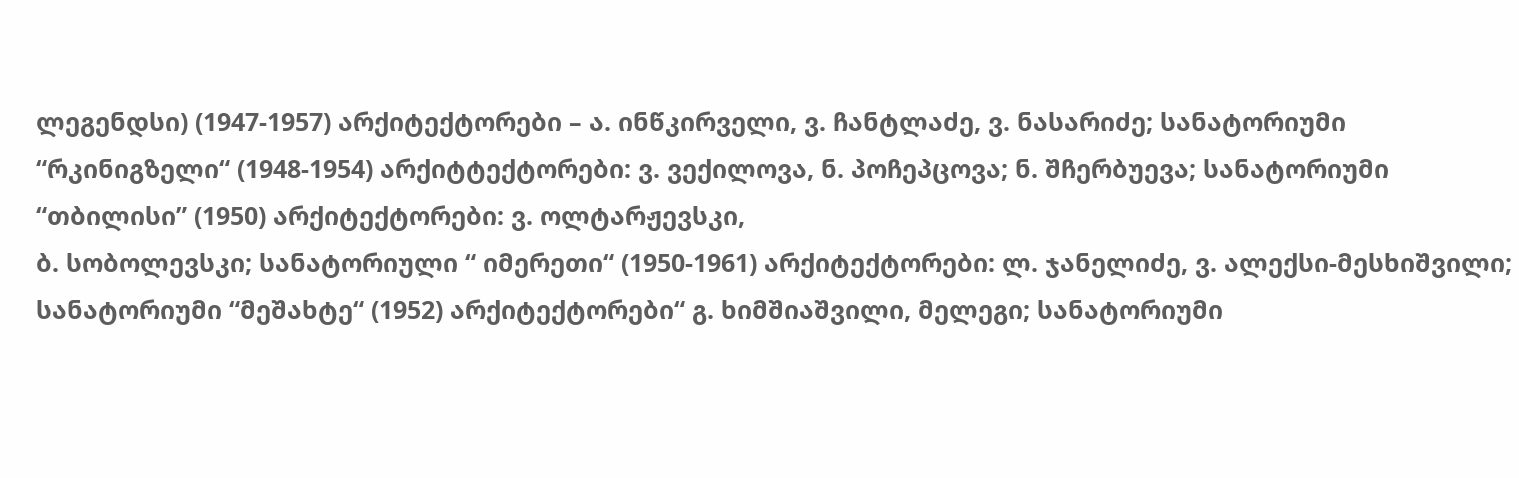ლეგენდსი) (1947-1957) არქიტექტორები – ა. ინწკირველი, ვ. ჩანტლაძე, ვ. ნასარიძე; სანატორიუმი “რკინიგზელი“ (1948-1954) არქიტტექტორები: ვ. ვექილოვა, ნ. პოჩეპცოვა; ნ. შჩერბუევა; სანატორიუმი “თბილისი” (1950) არქიტექტორები: ვ. ოლტარჟევსკი,
ბ. სობოლევსკი; სანატორიული “ იმერეთი“ (1950-1961) არქიტექტორები: ლ. ჯანელიძე, ვ. ალექსი-მესხიშვილი; სანატორიუმი “მეშახტე“ (1952) არქიტექტორები“ გ. ხიმშიაშვილი, მელეგი; სანატორიუმი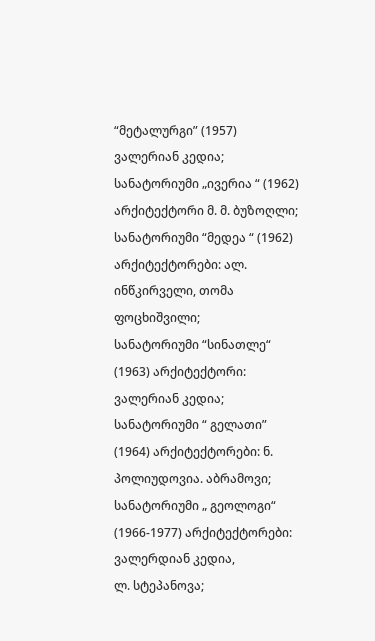“მეტალურგი” (1957) ვალერიან კედია; სანატორიუმი „ივერია “ (1962) არქიტექტორი მ. მ. ბუზოღლი; სანატორიუმი “მედეა “ (1962) არქიტექტორები: ალ. ინწკირველი, თომა ფოცხიშვილი;
სანატორიუმი “სინათლე“ (1963) არქიტექტორი: ვალერიან კედია; სანატორიუმი “ გელათი” (1964) არქიტექტორები: ნ. პოლიუდოვია. აბრამოვი;
სანატორიუმი „ გეოლოგი“ (1966-1977) არქიტექტორები: ვალერდიან კედია,
ლ. სტეპანოვა;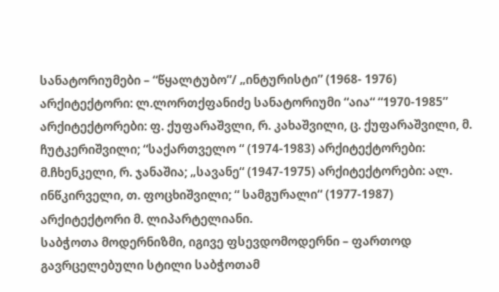სანატორიუმები – “წყალტუბო”/ „ინტურისტი” (1968- 1976) არქიტექტორი: ლ.ლორთქფანიძე სანატორიუმი “აია“ “1970-1985” არქიტექტორები: ფ. ქუფარაშვლი, რ. კახაშვილი, ც. ქუფარაშვილი, მ. ჩუტკერიშვილი; “საქართველო “ (1974-1983) არქიტექტორები: მ.ჩხენკელი, რ. ჯანაშია; „სავანე“ (1947-1975) არქიტექტორები: ალ. ინწკირველი, თ. ფოცხიშვილი; “ სამგურალი“ (1977-1987) არქიტექტორი მ. ლიპარტელიანი.
საბჭოთა მოდერნიზმი, იგივე ფსევდომოდერნი – ფართოდ გავრცელებული სტილი საბჭოთამ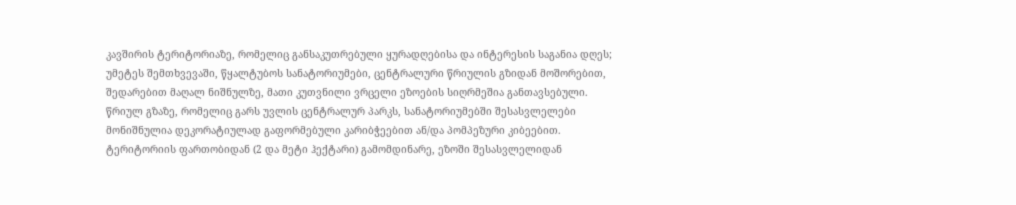კავშირის ტერიტორიაზე, რომელიც განსაკუთრებული ყურადღებისა და ინტერესის საგანია დღეს;
უმეტეს შემთხვევაში, წყალტუბოს სანატორიუმები, ცენტრალური წრიულის გზიდან მოშორებით, შედარებით მაღალ ნიშნულზე, მათი კუთვნილი ვრცელი ეზოების სიღრმეშია განთავსებული. წრიულ გზაზე, რომელიც გარს უვლის ცენტრალურ პარკს, სანატორიუმებში შესასვლელები მონიშნულია დეკორატიულად გაფორმებული კარიბჭეებით ან/და პომპეზური კიბეებით. ტერიტორიის ფართობიდან (2 და მეტი ჰექტარი) გამომდინარე, ეზოში შესასვლელიდან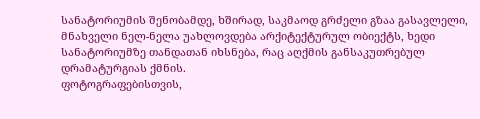სანატორიუმის შენობამდე, ხშირად, საკმაოდ გრძელი გზაა გასავლელი, მნახველი ნელ-ნელა უახლოვდება არქიტექტურულ ობიექტს, ხედი სანატორიუმზე თანდათან იხსნება, რაც აღქმის განსაკუთრებულ დრამატურგიას ქმნის.
ფოტოგრაფებისთვის,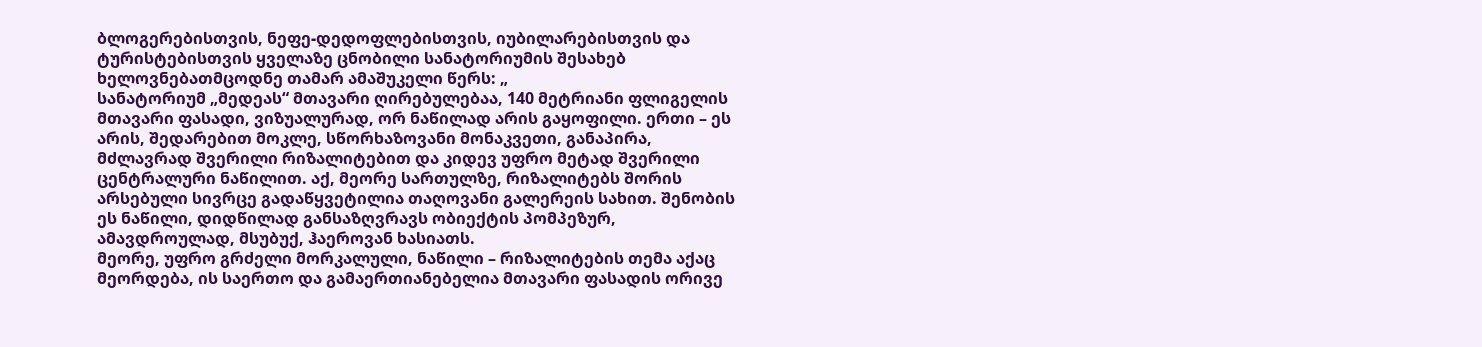ბლოგერებისთვის, ნეფე-დედოფლებისთვის, იუბილარებისთვის და ტურისტებისთვის ყველაზე ცნობილი სანატორიუმის შესახებ ხელოვნებათმცოდნე თამარ ამაშუკელი წერს: „
სანატორიუმ „მედეას“ მთავარი ღირებულებაა, 140 მეტრიანი ფლიგელის მთავარი ფასადი, ვიზუალურად, ორ ნაწილად არის გაყოფილი. ერთი – ეს არის, შედარებით მოკლე, სწორხაზოვანი მონაკვეთი, განაპირა, მძლავრად შვერილი რიზალიტებით და კიდევ უფრო მეტად შვერილი ცენტრალური ნაწილით. აქ, მეორე სართულზე, რიზალიტებს შორის არსებული სივრცე გადაწყვეტილია თაღოვანი გალერეის სახით. შენობის ეს ნაწილი, დიდწილად განსაზღვრავს ობიექტის პომპეზურ, ამავდროულად, მსუბუქ, ჰაეროვან ხასიათს.
მეორე, უფრო გრძელი მორკალული, ნაწილი – რიზალიტების თემა აქაც მეორდება, ის საერთო და გამაერთიანებელია მთავარი ფასადის ორივე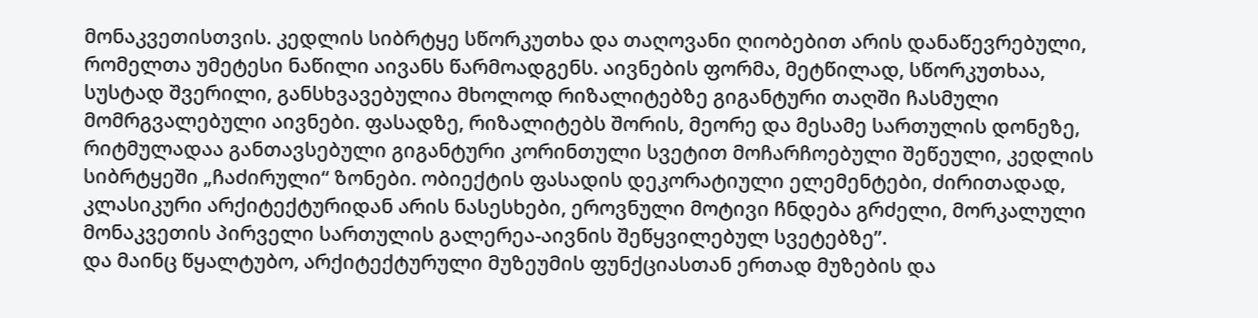მონაკვეთისთვის. კედლის სიბრტყე სწორკუთხა და თაღოვანი ღიობებით არის დანაწევრებული, რომელთა უმეტესი ნაწილი აივანს წარმოადგენს. აივნების ფორმა, მეტწილად, სწორკუთხაა, სუსტად შვერილი, განსხვავებულია მხოლოდ რიზალიტებზე გიგანტური თაღში ჩასმული მომრგვალებული აივნები. ფასადზე, რიზალიტებს შორის, მეორე და მესამე სართულის დონეზე, რიტმულადაა განთავსებული გიგანტური კორინთული სვეტით მოჩარჩოებული შეწეული, კედლის სიბრტყეში „ჩაძირული“ ზონები. ობიექტის ფასადის დეკორატიული ელემენტები, ძირითადად, კლასიკური არქიტექტურიდან არის ნასესხები, ეროვნული მოტივი ჩნდება გრძელი, მორკალული მონაკვეთის პირველი სართულის გალერეა-აივნის შეწყვილებულ სვეტებზე”.
და მაინც წყალტუბო, არქიტექტურული მუზეუმის ფუნქციასთან ერთად მუზების და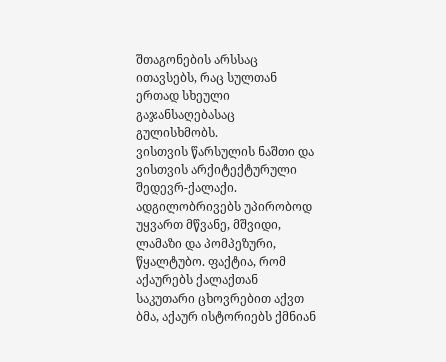შთაგონების არსსაც ითავსებს, რაც სულთან ერთად სხეული გაჯანსაღებასაც გულისხმობს.
ვისთვის წარსულის ნაშთი და ვისთვის არქიტექტურული შედევრ-ქალაქი.
ადგილობრივებს უპირობოდ უყვართ მწვანე, მშვიდი, ლამაზი და პომპეზური, წყალტუბო. ფაქტია, რომ აქაურებს ქალაქთან საკუთარი ცხოვრებით აქვთ ბმა, აქაურ ისტორიებს ქმნიან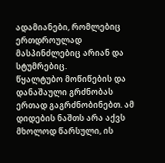ადამიანები, რომლებიც ერთდროულად მასპინძლებიც არიან და სტუმრებიც.
წყალტუბო მოწიწების და დანაშაული გრძნობას ერთად გაგრძნობინებთ. ამ დიდების ნაშთს არა აქვს მხოლოდ წარსული, ის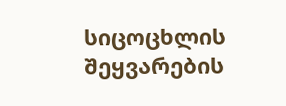სიცოცხლის შეყვარების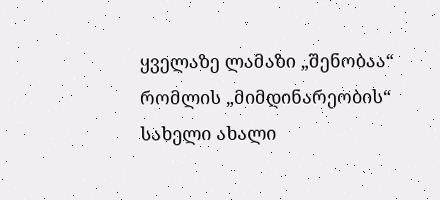ყველაზე ლამაზი „შენობაა“ რომლის „მიმდინარეობის“ სახელი ახალი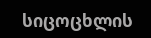სიცოცხლის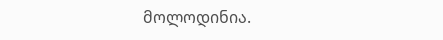მოლოდინია.